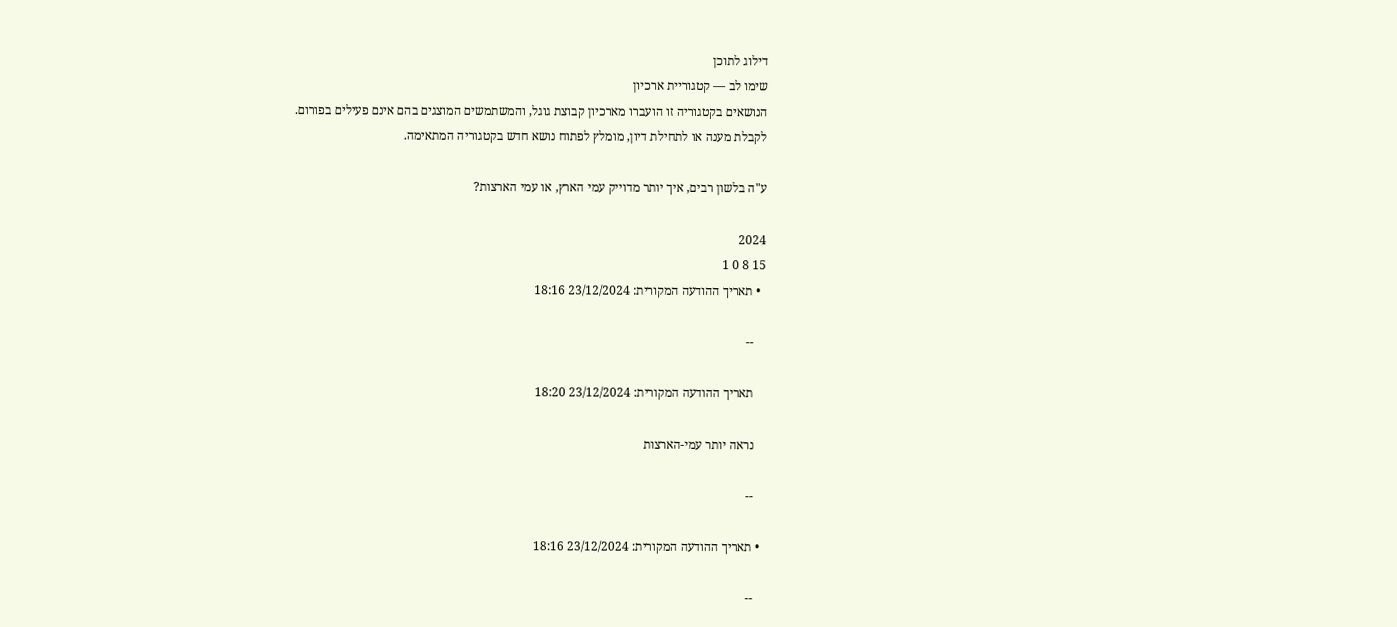דילוג לתוכן
שימו לב — קטגוריית ארכיון
הנושאים בקטגוריה זו הועברו מארכיון קבוצת גוגל, והמשתמשים המוצגים בהם אינם פעילים בפורום.
לקבלת מענה או לתחילת דיון, מומלץ לפתוח נושא חדש בקטגוריה המתאימה.

ע"ה בלשון רבים, איך יותר מדוייק עמי הארץ, או עמי הארצות?

2024
15 8 0 1
  • תאריך ההודעה המקורית: 23/12/2024 18:16

    --

    תאריך ההודעה המקורית: 23/12/2024 18:20

    נראה יותר עמי-הארצות

    --

  • תאריך ההודעה המקורית: 23/12/2024 18:16

    --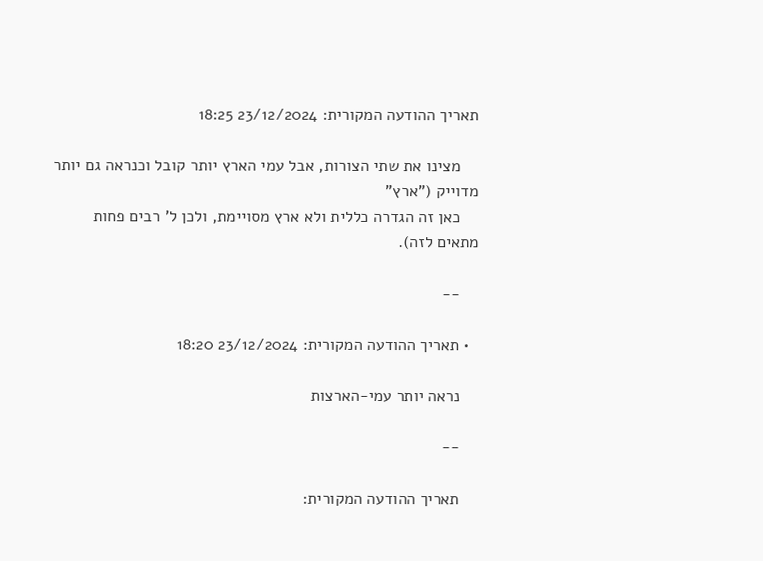תאריך ההודעה המקורית: 23/12/2024 18:25

    מצינו את שתי הצורות, אבל עמי הארץ יותר קובל וכנראה גם יותר מדוייק ("ארץ"
    כאן זה הגדרה כללית ולא ארץ מסויימת, ולכן ל' רבים פחות מתאים לזה).

    --

  • תאריך ההודעה המקורית: 23/12/2024 18:20

    נראה יותר עמי-הארצות

    --

    תאריך ההודעה המקורית: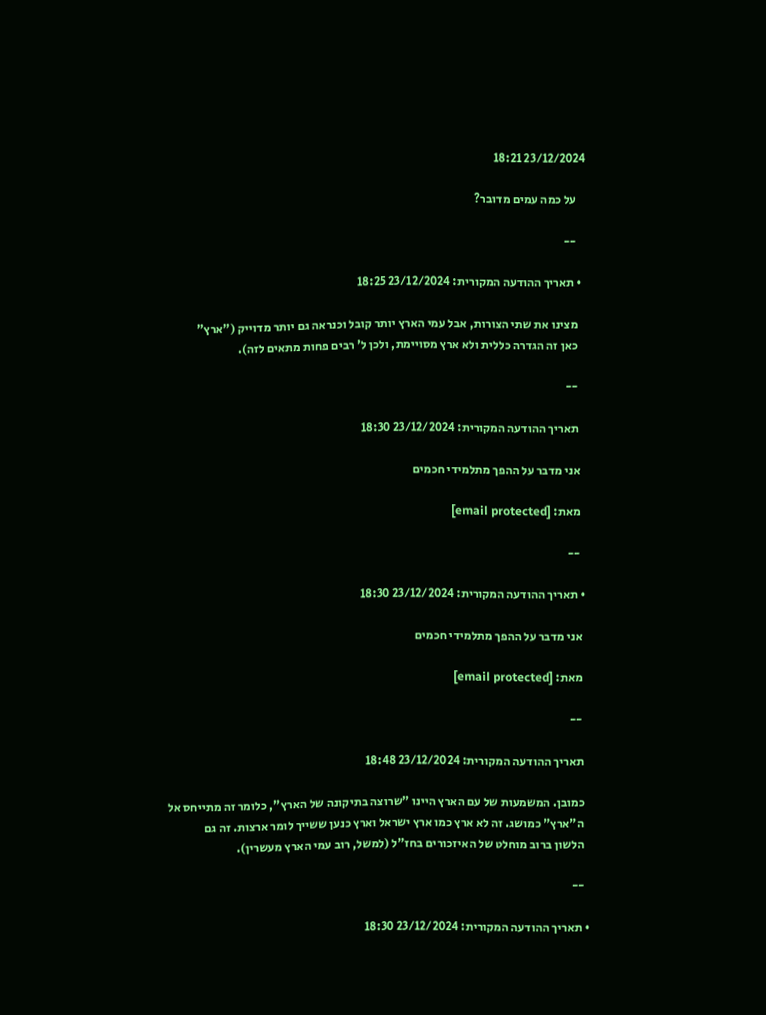23/12/2024 18:21

    על כמה עמים מדובר?

    --

  • תאריך ההודעה המקורית: 23/12/2024 18:25

    מצינו את שתי הצורות, אבל עמי הארץ יותר קובל וכנראה גם יותר מדוייק ("ארץ"
    כאן זה הגדרה כללית ולא ארץ מסויימת, ולכן ל' רבים פחות מתאים לזה).

    --

    תאריך ההודעה המקורית: 23/12/2024 18:30

    אני מדבר על ההפך מתלמידי חכמים

    מאת: [email protected]

    --

  • תאריך ההודעה המקורית: 23/12/2024 18:30

    אני מדבר על ההפך מתלמידי חכמים

    מאת: [email protected]

    --

    תאריך ההודעה המקורית: 23/12/2024 18:48

    כמובן. המשמעות של עם הארץ היינו "שרוצה בתיקונה של הארץ", כלומר זה מתייחס אל
    ה"ארץ" כמושג. זה לא ארץ כמו ארץ ישראל וארץ כנען ששייך לומר ארצות. זה גם
    הלשון ברוב מוחלט של האיזכורים בחז"ל (למשל, רוב עמי הארץ מעשרין).

    --

  • תאריך ההודעה המקורית: 23/12/2024 18:30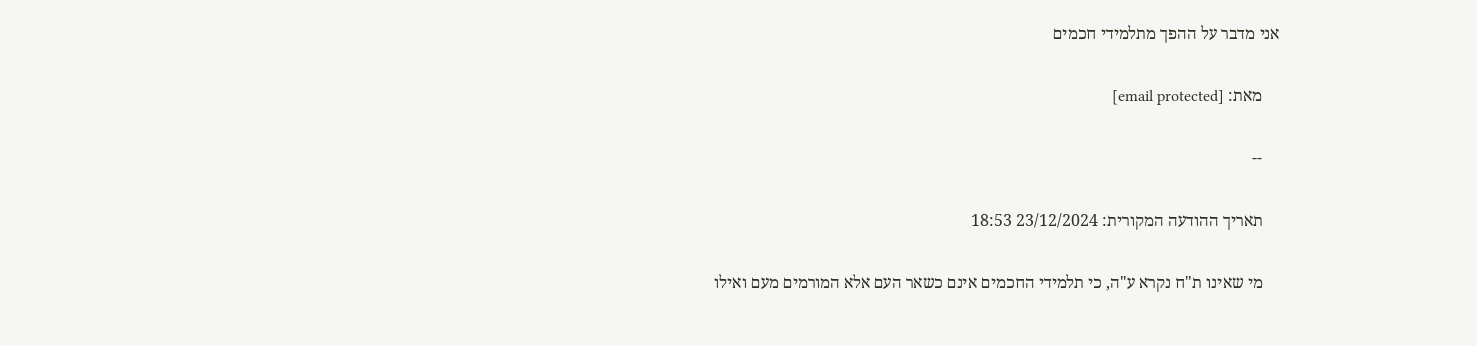אני מדבר על ההפך מתלמידי חכמים

    מאת: [email protected]

    --

    תאריך ההודעה המקורית: 23/12/2024 18:53

    מי שאינו ת"ח נקרא ע"ה, כי תלמידי החכמים אינם כשאר העם אלא המורמים מעם ואילו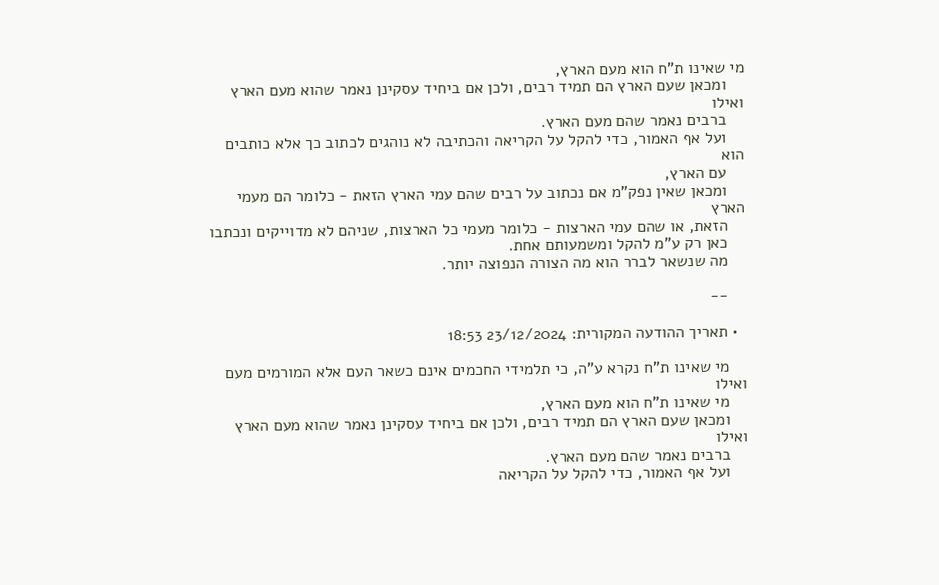מי שאינו ת"ח הוא מעם הארץ,
    ומכאן שעם הארץ הם תמיד רבים, ולכן אם ביחיד עסקינן נאמר שהוא מעם הארץ ואילו
    ברבים נאמר שהם מעם הארץ.
    ועל אף האמור, כדי להקל על הקריאה והכתיבה לא נוהגים לכתוב כך אלא כותבים הוא
    עם הארץ,
    ומכאן שאין נפק"מ אם נכתוב על רבים שהם עמי הארץ הזאת - כלומר הם מעמי הארץ
    הזאת, או שהם עמי הארצות - כלומר מעמי כל הארצות, שניהם לא מדוייקים ונכתבו
    כאן רק ע"מ להקל ומשמעותם אחת.
    מה שנשאר לברר הוא מה הצורה הנפוצה יותר.

    --

  • תאריך ההודעה המקורית: 23/12/2024 18:53

    מי שאינו ת"ח נקרא ע"ה, כי תלמידי החכמים אינם כשאר העם אלא המורמים מעם ואילו
    מי שאינו ת"ח הוא מעם הארץ,
    ומכאן שעם הארץ הם תמיד רבים, ולכן אם ביחיד עסקינן נאמר שהוא מעם הארץ ואילו
    ברבים נאמר שהם מעם הארץ.
    ועל אף האמור, כדי להקל על הקריאה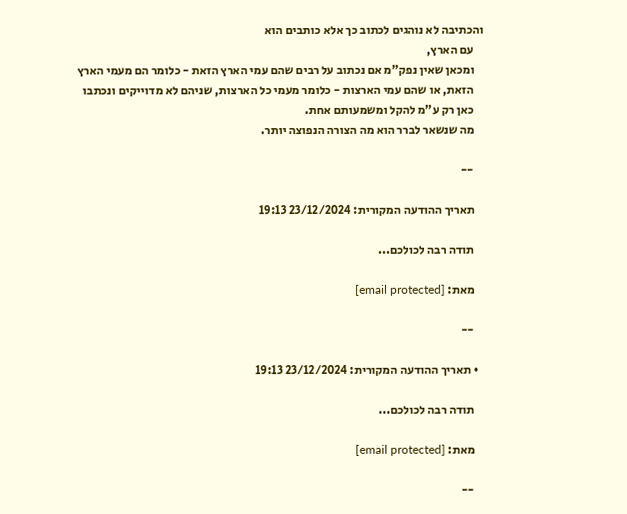והכתיבה לא נוהגים לכתוב כך אלא כותבים הוא
    עם הארץ,
    ומכאן שאין נפק"מ אם נכתוב על רבים שהם עמי הארץ הזאת - כלומר הם מעמי הארץ
    הזאת, או שהם עמי הארצות - כלומר מעמי כל הארצות, שניהם לא מדוייקים ונכתבו
    כאן רק ע"מ להקל ומשמעותם אחת.
    מה שנשאר לברר הוא מה הצורה הנפוצה יותר.

    --

    תאריך ההודעה המקורית: 23/12/2024 19:13

    תודה רבה לכולכם...

    מאת: [email protected]

    --

  • תאריך ההודעה המקורית: 23/12/2024 19:13

    תודה רבה לכולכם...

    מאת: [email protected]

    --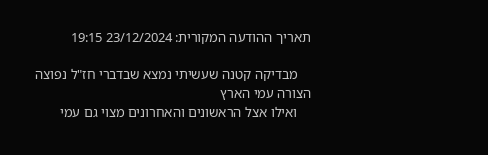תאריך ההודעה המקורית: 23/12/2024 19:15

    מבדיקה קטנה שעשיתי נמצא שבדברי חז"ל נפוצה הצורה עמי הארץ
    ואילו אצל הראשונים והאחרונים מצוי גם עמי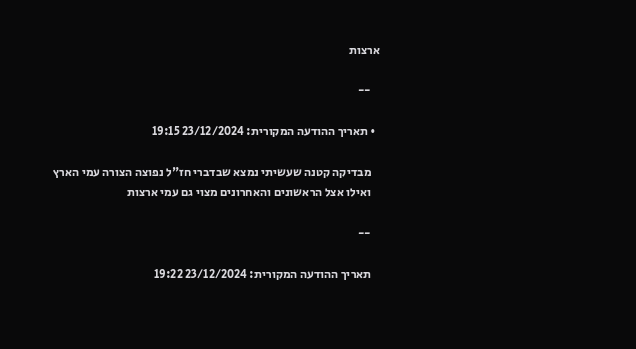ארצות

    --

  • תאריך ההודעה המקורית: 23/12/2024 19:15

    מבדיקה קטנה שעשיתי נמצא שבדברי חז"ל נפוצה הצורה עמי הארץ
    ואילו אצל הראשונים והאחרונים מצוי גם עמי ארצות

    --

    תאריך ההודעה המקורית: 23/12/2024 19:22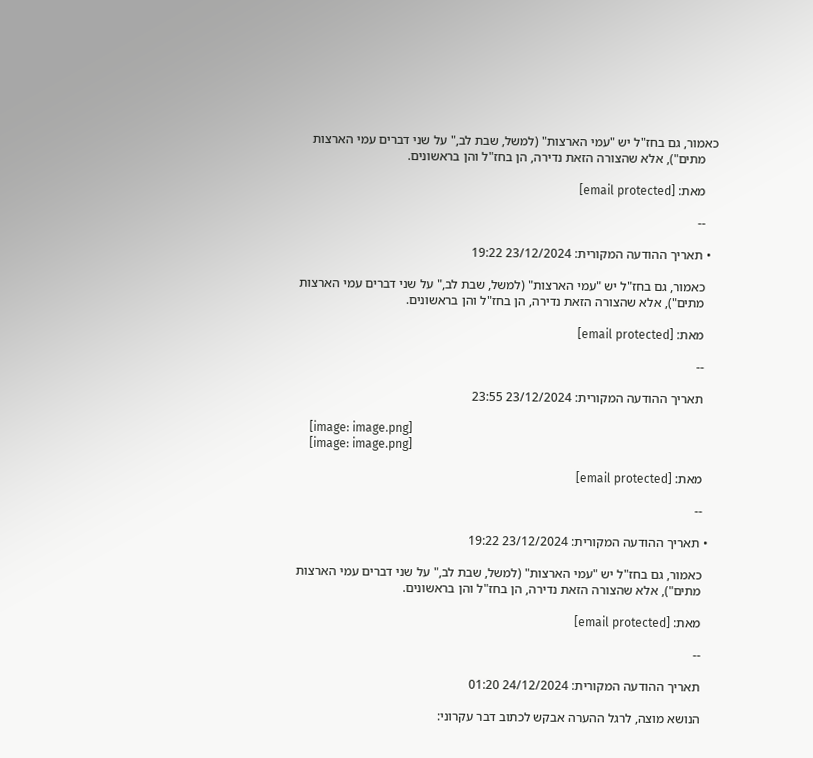כאמור, גם בחז"ל יש "עמי הארצות" (למשל, שבת לב," על שני דברים עמי הארצות
    מתים"), אלא שהצורה הזאת נדירה, הן בחז"ל והן בראשונים.

    מאת: [email protected]

    --

  • תאריך ההודעה המקורית: 23/12/2024 19:22

    כאמור, גם בחז"ל יש "עמי הארצות" (למשל, שבת לב," על שני דברים עמי הארצות
    מתים"), אלא שהצורה הזאת נדירה, הן בחז"ל והן בראשונים.

    מאת: [email protected]

    --

    תאריך ההודעה המקורית: 23/12/2024 23:55

    [image: image.png]
    [image: image.png]

    מאת: [email protected]

    --

  • תאריך ההודעה המקורית: 23/12/2024 19:22

    כאמור, גם בחז"ל יש "עמי הארצות" (למשל, שבת לב," על שני דברים עמי הארצות
    מתים"), אלא שהצורה הזאת נדירה, הן בחז"ל והן בראשונים.

    מאת: [email protected]

    --

    תאריך ההודעה המקורית: 24/12/2024 01:20

    הנושא מוצה, לרגל ההערה אבקש לכתוב דבר עקרוני: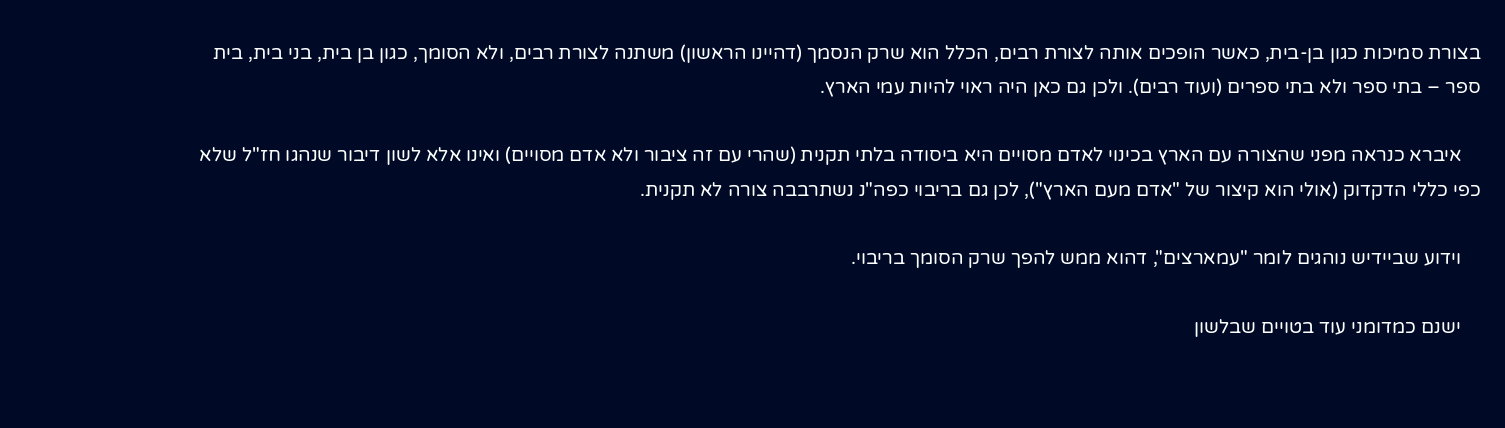בצורת סמיכות כגון בן-בית, כאשר הופכים אותה לצורת רבים, הכלל הוא שרק הנסמך (דהיינו הראשון) משתנה לצורת רבים, ולא הסומך, כגון בן בית, בני בית, בית ספר – בתי ספר ולא בתי ספרים (ועוד רבים). ולכן גם כאן היה ראוי להיות עמי הארץ.

    איברא כנראה מפני שהצורה עם הארץ בכינוי לאדם מסויים היא ביסודה בלתי תקנית (שהרי עם זה ציבור ולא אדם מסויים) ואינו אלא לשון דיבור שנהגו חז"ל שלא כפי כללי הדקדוק (אולי הוא קיצור של "אדם מעם הארץ"), לכן גם בריבוי כפה"נ נשתרבבה צורה לא תקנית.

    וידוע שביידיש נוהגים לומר "עמארצים", דהוא ממש להפך שרק הסומך בריבוי.

    ישנם כמדומני עוד בטויים שבלשון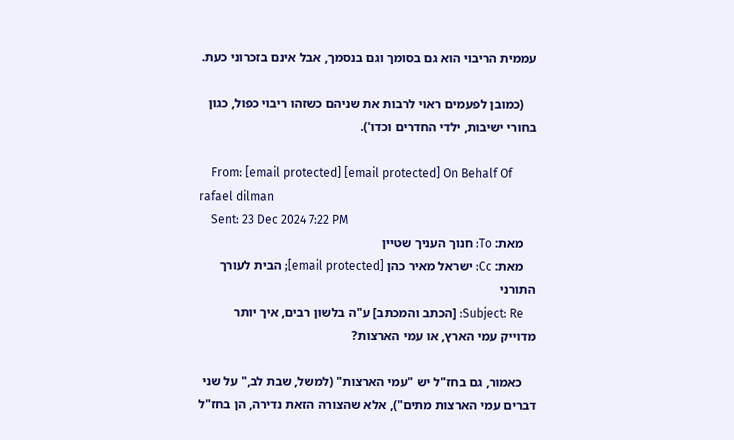עממית הריבוי הוא גם בסומך וגם בנסמך, אבל אינם בזכרוני כעת.

    (כמובן לפעמים ראוי לרבות את שניהם כשזהו ריבוי כפול, כגון בחורי ישיבות, ילדי החדרים וכדו').

    From: [email protected] [email protected] On Behalf Of rafael dilman
    Sent: 23 Dec 2024 7:22 PM
    מאת: To: חנוך העניך שטיין
    מאת: Cc: ישראל מאיר כהן [email protected]; הבית לעורך התורני
    Subject: Re: [הכתב והמכתב] ע"ה בלשון רבים, איך יותר מדוייק עמי הארץ, או עמי הארצות?

    כאמור, גם בחז"ל יש "עמי הארצות" (למשל, שבת לב," על שני דברים עמי הארצות מתים"), אלא שהצורה הזאת נדירה, הן בחז"ל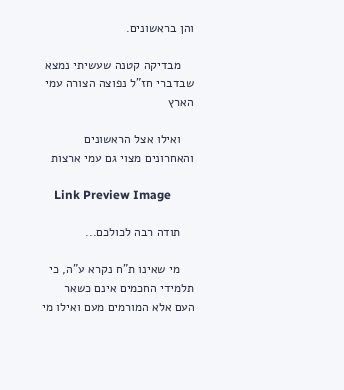והן בראשונים.

    מבדיקה קטנה שעשיתי נמצא שבדברי חז"ל נפוצה הצורה עמי הארץ

    ואילו אצל הראשונים והאחרונים מצוי גם עמי ארצות

    Link Preview Image

    תודה רבה לכולכם...

    מי שאינו ת"ח נקרא ע"ה, כי תלמידי החכמים אינם כשאר העם אלא המורמים מעם ואילו מי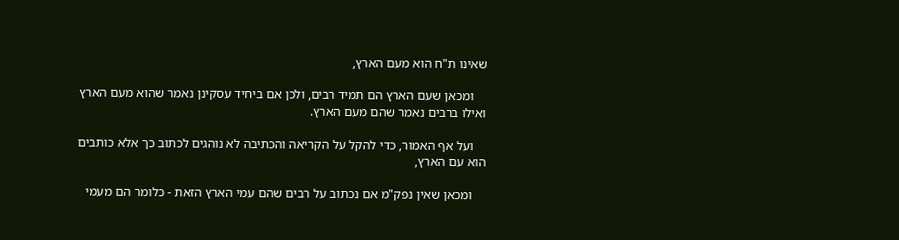שאינו ת"ח הוא מעם הארץ,

    ומכאן שעם הארץ הם תמיד רבים, ולכן אם ביחיד עסקינן נאמר שהוא מעם הארץ ואילו ברבים נאמר שהם מעם הארץ.

    ועל אף האמור, כדי להקל על הקריאה והכתיבה לא נוהגים לכתוב כך אלא כותבים הוא עם הארץ,

    ומכאן שאין נפק"מ אם נכתוב על רבים שהם עמי הארץ הזאת - כלומר הם מעמי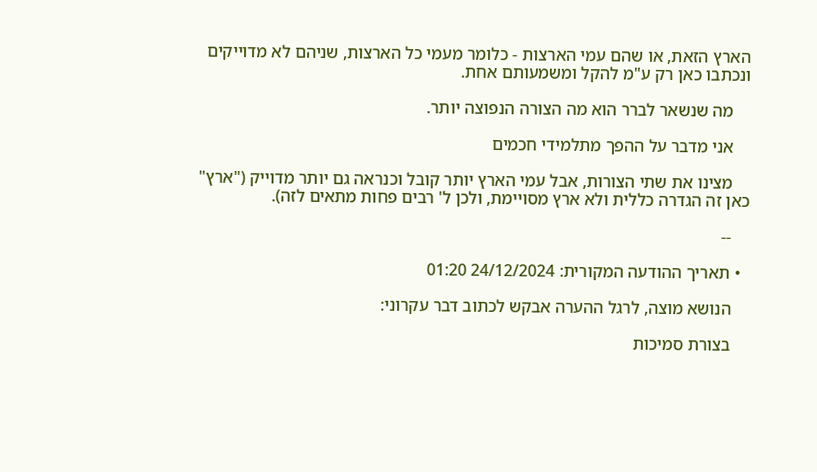הארץ הזאת, או שהם עמי הארצות - כלומר מעמי כל הארצות, שניהם לא מדוייקים ונכתבו כאן רק ע"מ להקל ומשמעותם אחת.

    מה שנשאר לברר הוא מה הצורה הנפוצה יותר.

    אני מדבר על ההפך מתלמידי חכמים

    מצינו את שתי הצורות, אבל עמי הארץ יותר קובל וכנראה גם יותר מדוייק ("ארץ" כאן זה הגדרה כללית ולא ארץ מסויימת, ולכן ל' רבים פחות מתאים לזה).

    --

  • תאריך ההודעה המקורית: 24/12/2024 01:20

    הנושא מוצה, לרגל ההערה אבקש לכתוב דבר עקרוני:

    בצורת סמיכות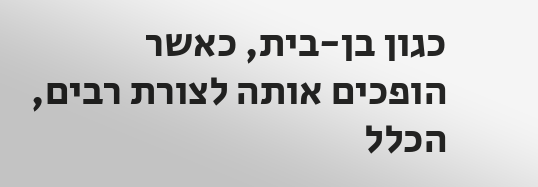כגון בן-בית, כאשר הופכים אותה לצורת רבים, הכלל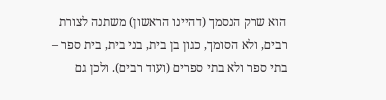הוא שרק הנסמך (דהיינו הראשון) משתנה לצורת רבים, ולא הסומך, כגון בן בית, בני בית, בית ספר – בתי ספר ולא בתי ספרים (ועוד רבים). ולכן גם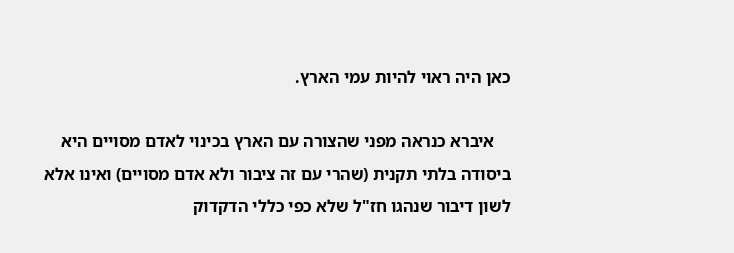כאן היה ראוי להיות עמי הארץ.

    איברא כנראה מפני שהצורה עם הארץ בכינוי לאדם מסויים היא ביסודה בלתי תקנית (שהרי עם זה ציבור ולא אדם מסויים) ואינו אלא לשון דיבור שנהגו חז"ל שלא כפי כללי הדקדוק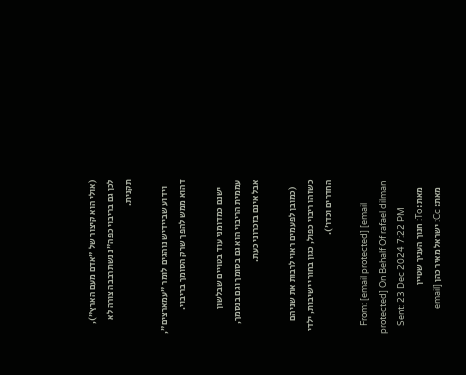(אולי הוא קיצור של "אדם מעם הארץ"), לכן גם בריבוי כפה"נ נשתרבבה צורה לא תקנית.

    וידוע שביידיש נוהגים לומר "עמארצים", דהוא ממש להפך שרק הסומך בריבוי.

    ישנם כמדומני עוד בטויים שבלשון עממית הריבוי הוא גם בסומך וגם בנסמך, אבל אינם בזכרוני כעת.

    (כמובן לפעמים ראוי לרבות את שניהם כשזהו ריבוי כפול, כגון בחורי ישיבות, ילדי החדרים וכדו').

    From: [email protected] [email protected] On Behalf Of rafael dilman
    Sent: 23 Dec 2024 7:22 PM
    מאת: To: חנוך העניך שטיין
    מאת: Cc: ישראל מאיר כהן [email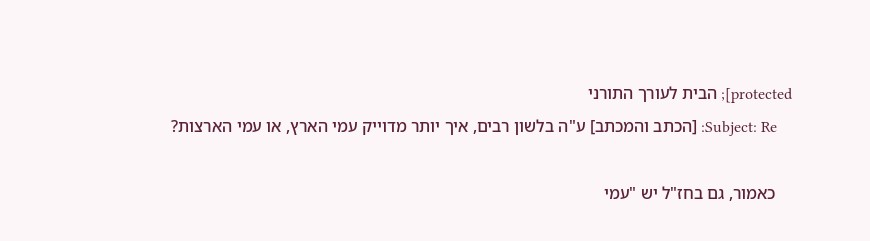protected]; הבית לעורך התורני
    Subject: Re: [הכתב והמכתב] ע"ה בלשון רבים, איך יותר מדוייק עמי הארץ, או עמי הארצות?

    כאמור, גם בחז"ל יש "עמי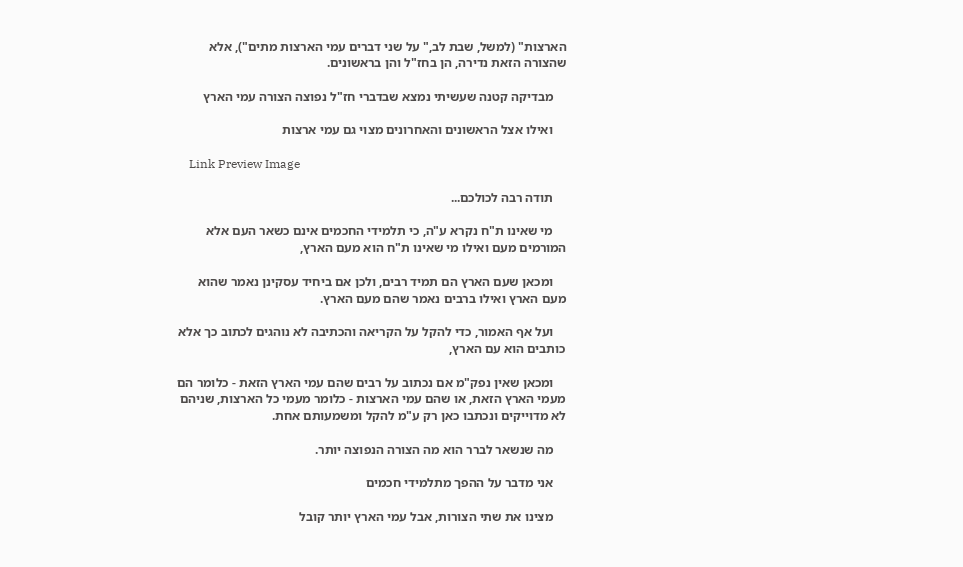הארצות" (למשל, שבת לב," על שני דברים עמי הארצות מתים"), אלא שהצורה הזאת נדירה, הן בחז"ל והן בראשונים.

    מבדיקה קטנה שעשיתי נמצא שבדברי חז"ל נפוצה הצורה עמי הארץ

    ואילו אצל הראשונים והאחרונים מצוי גם עמי ארצות

    Link Preview Image

    תודה רבה לכולכם...

    מי שאינו ת"ח נקרא ע"ה, כי תלמידי החכמים אינם כשאר העם אלא המורמים מעם ואילו מי שאינו ת"ח הוא מעם הארץ,

    ומכאן שעם הארץ הם תמיד רבים, ולכן אם ביחיד עסקינן נאמר שהוא מעם הארץ ואילו ברבים נאמר שהם מעם הארץ.

    ועל אף האמור, כדי להקל על הקריאה והכתיבה לא נוהגים לכתוב כך אלא כותבים הוא עם הארץ,

    ומכאן שאין נפק"מ אם נכתוב על רבים שהם עמי הארץ הזאת - כלומר הם מעמי הארץ הזאת, או שהם עמי הארצות - כלומר מעמי כל הארצות, שניהם לא מדוייקים ונכתבו כאן רק ע"מ להקל ומשמעותם אחת.

    מה שנשאר לברר הוא מה הצורה הנפוצה יותר.

    אני מדבר על ההפך מתלמידי חכמים

    מצינו את שתי הצורות, אבל עמי הארץ יותר קובל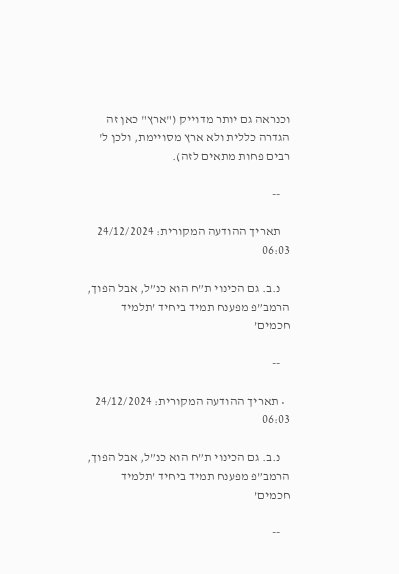וכנראה גם יותר מדוייק ("ארץ" כאן זה הגדרה כללית ולא ארץ מסויימת, ולכן ל' רבים פחות מתאים לזה).

    --

    תאריך ההודעה המקורית: 24/12/2024 06:03

    נ.ב. גם הכינוי ת”ח הוא כנ”ל, אבל הפוך, הרמב”פ מפענח תמיד ביחיד ’תלמיד חכמים’

    --

  • תאריך ההודעה המקורית: 24/12/2024 06:03

    נ.ב. גם הכינוי ת”ח הוא כנ”ל, אבל הפוך, הרמב”פ מפענח תמיד ביחיד ’תלמיד חכמים’

    --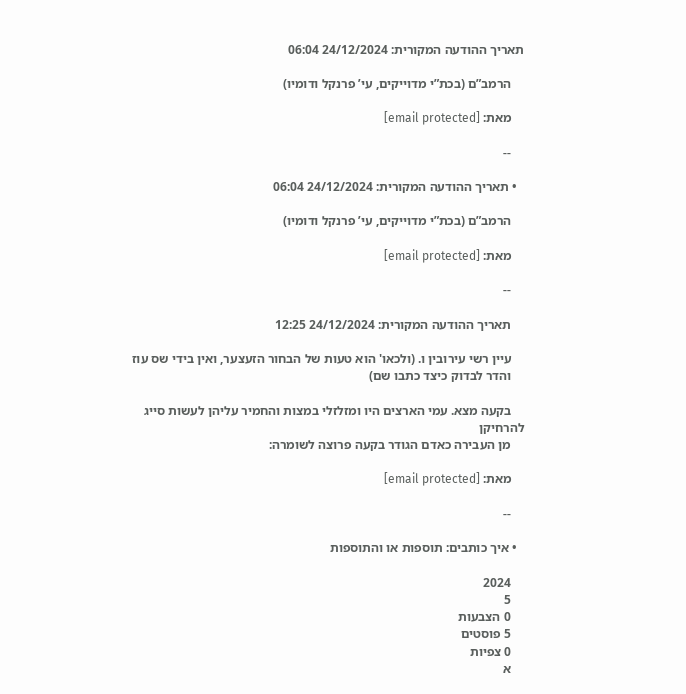תאריך ההודעה המקורית: 24/12/2024 06:04

    הרמב”ם (בכת”י מדוייקים, עי’ פרנקל ודומיו)

    מאת: [email protected]

    --

  • תאריך ההודעה המקורית: 24/12/2024 06:04

    הרמב”ם (בכת”י מדוייקים, עי’ פרנקל ודומיו)

    מאת: [email protected]

    --

    תאריך ההודעה המקורית: 24/12/2024 12:25

    עיין רשי עירובין ו. (ולכאו' הוא טעות של הבחור הזעצער, ואין בידי שס עוז
    והדר לבדוק כיצד כתבו שם)

    בקעה מצא. עמי הארצים היו ומזלזלי במצות והחמיר עליהן לעשות סייג להרחיקן
    מן העבירה כאדם הגודר בקעה פרוצה לשומרה:

    מאת: [email protected]

    --

  • איך כותבים: תוספות או והתוספות

    2024
    5
    0 הצבעות
    5 פוסטים
    0 צפיות
    א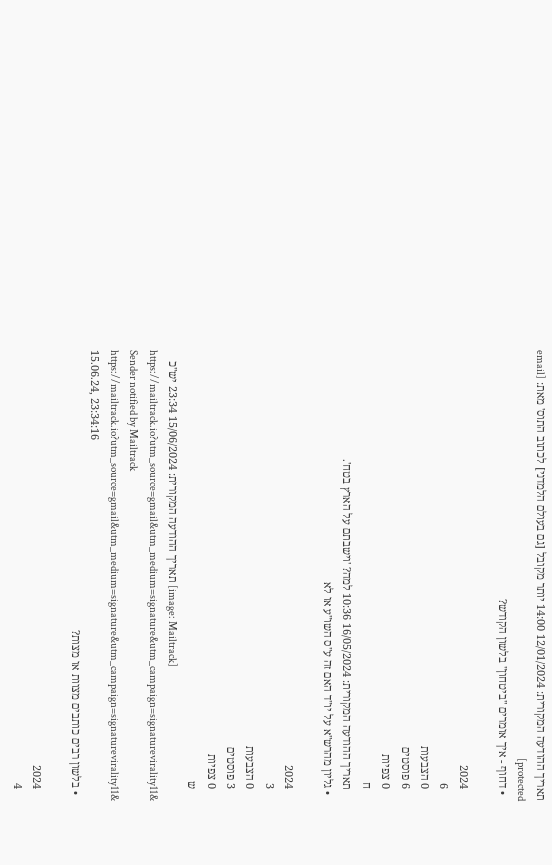תאריך ההודעה המקורית: 12/01/2024 14:00 יותר מקובל [גם בעולם הלמדני] לכתוב התוס' מאת: [email protected]
  • דחוף - איך אומרים "ביטחון" בלשון הקודש?

    2024
    6
    0 הצבעות
    6 פוסטים
    0 צפיות
    ח
    תאריך ההודעה המקורית: 16/05/2024 10:36 למה? 'וישבתם על הארץ בטח'.
  • גליון מהרש"א על יו"ד האם זה ע"ס השו"ע או לא

    2024
    3
    0 הצבעות
    3 פוסטים
    0 צפיות
    ש
    תאריך ההודעה המקורית: 15/06/2024 23:34 יש"כ [image: Mailtrack] https://mailtrack.io?utm_source=gmail&utm_medium=signature&utm_campaign=signaturevirality11& Sender notified by Mailtrack https://mailtrack.io?utm_source=gmail&utm_medium=signature&utm_campaign=signaturevirality11& 15.06.24, 23:34:16
  • בלשון רבים כותבים מצוות או מצות?

    2024
    4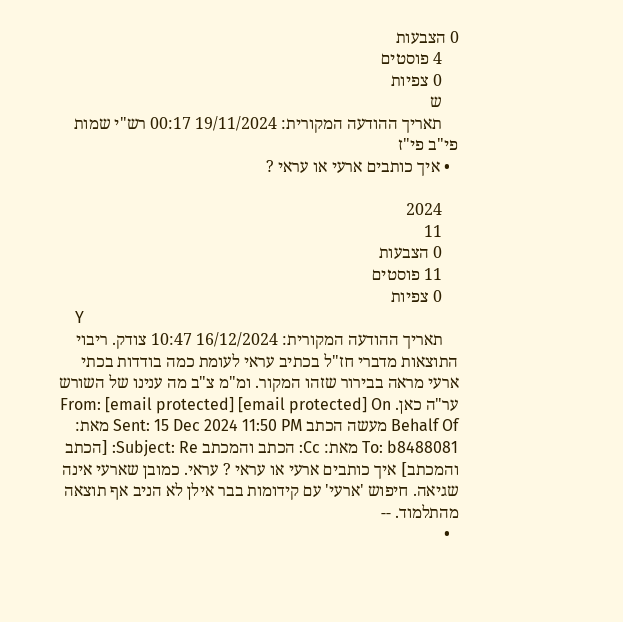0 הצבעות
    4 פוסטים
    0 צפיות
    ש
    תאריך ההודעה המקורית: 19/11/2024 00:17 רש"י שמות פי"ב פי"ז
  • איך כותבים ארעי או עראי ?

    2024
    11
    0 הצבעות
    11 פוסטים
    0 צפיות
    Y
    תאריך ההודעה המקורית: 16/12/2024 10:47 צודק. ריבוי התוצאות מדברי חז"ל בכתיב עראי לעומת כמה בודדות בכתי ארעי מראה בבירור שזהו המקור. ומ"מ צ"ב מה ענינו של השורש ער"ה כאן. From: [email protected] [email protected] On Behalf Of מעשה הכתב Sent: 15 Dec 2024 11:50 PM מאת: To: b8488081 מאת: Cc: הכתב והמכתב Subject: Re: [הכתב והמכתב] איך כותבים ארעי או עראי ? עראי. כמובן שארעי אינה שגיאה. חיפוש 'ארעי' עם קידומות בבר אילן לא הניב אף תוצאה מהתלמוד. --
  •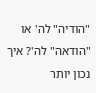"הודיה" לה' או "הודאה" לה'? איך נכון יותר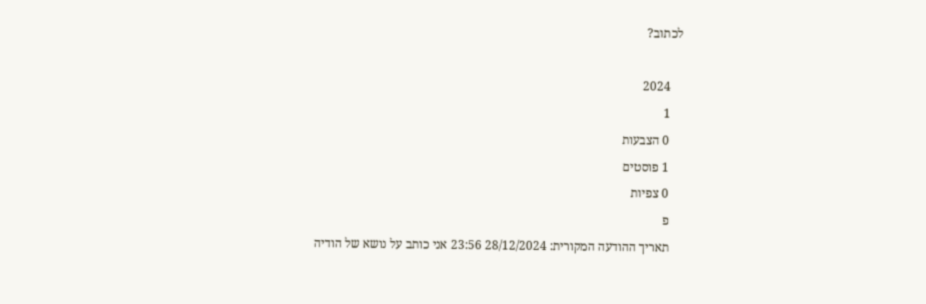לכתוב?

    2024
    1
    0 הצבעות
    1 פוסטים
    0 צפיות
    פ
    תאריך ההודעה המקורית: 28/12/2024 23:56 אני כותב על נושא של הודיה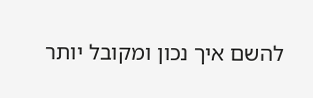להשם איך נכון ומקובל יותר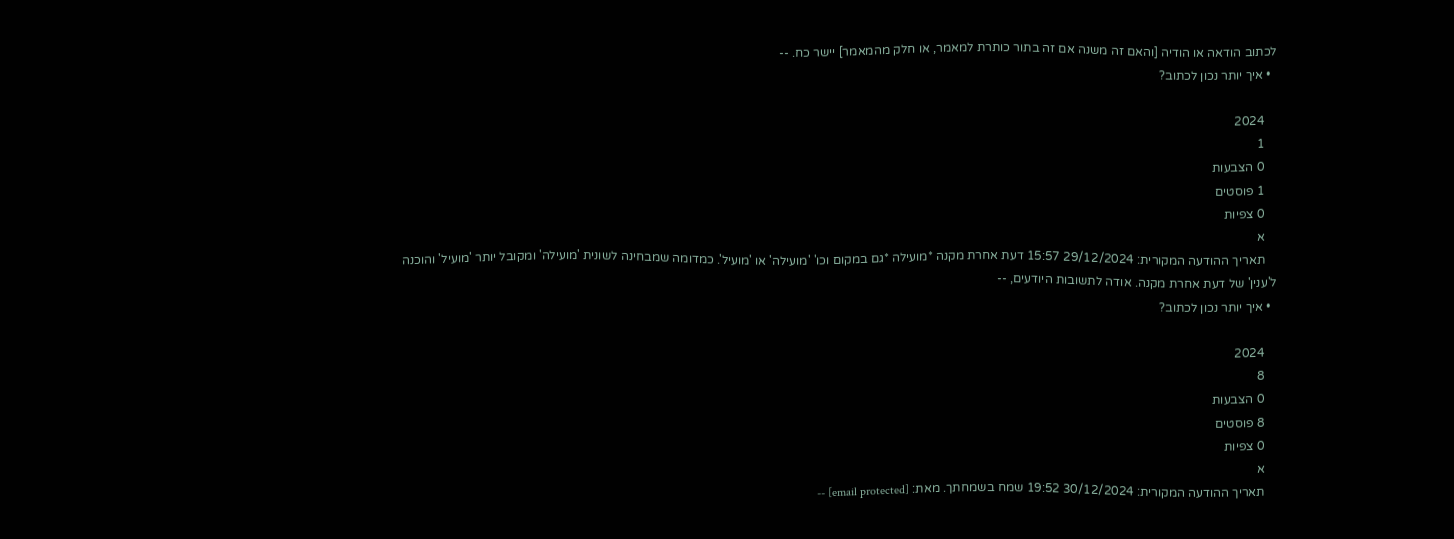לכתוב הודאה או הודיה [והאם זה משנה אם זה בתור כותרת למאמר, או חלק מהמאמר] יישר כח. --
  • איך יותר נכון לכתוב?

    2024
    1
    0 הצבעות
    1 פוסטים
    0 צפיות
    א
    תאריך ההודעה המקורית: 29/12/2024 15:57 דעת אחרת מקנה *מועילה *גם במקום וכו' 'מועילה' או 'מועיל'. כמדומה שמבחינה לשונית 'מועילה' ומקובל יותר 'מועיל' והוכנה ל'ענין' של דעת אחרת מקנה. אודה לתשובות היודעים, --
  • איך יותר נכון לכתוב?

    2024
    8
    0 הצבעות
    8 פוסטים
    0 צפיות
    א
    תאריך ההודעה המקורית: 30/12/2024 19:52 שמח בשמחתך. מאת: [email protected] --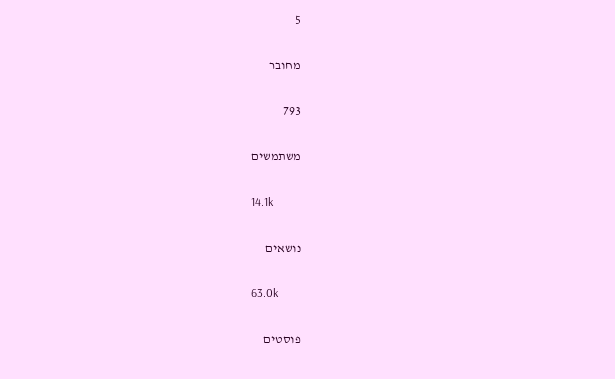5

מחובר

793

משתמשים

14.1k

נושאים

63.0k

פוסטים